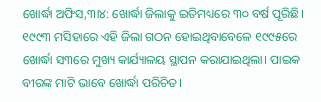ଖୋର୍ଦ୍ଧା ଅଫିସ,୩ା୪: ଖୋର୍ଦ୍ଧା ଜିଲାକୁ ଇତିମଧ୍ୟରେ ୩୦ ବର୍ଷ ପୂରିଛି। ୧୯୯୩ ମସିହାରେ ଏହି ଜିଲା ଗଠନ ହୋଇଥିବାବେଳେ ୧୯୯୫ରେ ଖୋର୍ଦ୍ଧା ସ୩ରେ ମୁଖ୍ୟ କାର୍ଯ୍ୟାଳୟ ସ୍ଥାପନ କରାଯାଇଥିଲା। ପାଇକ ବୀରଙ୍କ ମାଟି ଭାବେ ଖୋର୍ଦ୍ଧା ପରିଚିତ।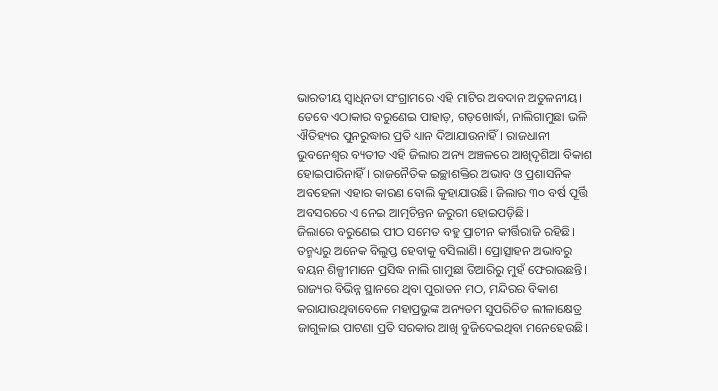ଭାରତୀୟ ସ୍ବାଧିନତା ସଂଗ୍ରାମରେ ଏହି ମାଟିର ଅବଦାନ ଅତୁଳନୀୟ। ତେବେ ଏଠାକାର ବରୁଣେଇ ପାହାଡ଼, ଗଡ଼ଖୋର୍ଦ୍ଧା, ନାଲିଗାମୁଛା ଭଳି ଐତିହ୍ୟର ପୁନରୁଦ୍ଧାର ପ୍ରତି ଧ୍ୟାନ ଦିଆଯାଉନାହିଁ। ରାଜଧାନୀ ଭୁବନେଶ୍ୱର ବ୍ୟତୀତ ଏହି ଜିଲାର ଅନ୍ୟ ଅଞ୍ଚଳରେ ଆଖିଦୃଶିଆ ବିକାଶ ହୋଇପାରିନାହିଁ। ରାଜନୈତିକ ଇଚ୍ଛାଶକ୍ତିର ଅଭାବ ଓ ପ୍ରଶାସନିକ ଅବହେଳା ଏହାର କାରଣ ବୋଲି କୁହାଯାଉଛି। ଜିଲାର ୩୦ ବର୍ଷ ପୂର୍ତ୍ତି ଅବସରରେ ଏ ନେଇ ଆତ୍ମଚିନ୍ତନ ଜରୁରୀ ହୋଇପଡ଼ିଛି।
ଜିଲାରେ ବରୁଣେଇ ପୀଠ ସମେତ ବହୁ ପ୍ରାଚୀନ କୀର୍ତ୍ତିରାଜି ରହିଛି। ତନ୍ମଧ୍ୟରୁ ଅନେକ ବିଲୁପ୍ତ ହେବାକୁ ବସିଲାଣି। ପ୍ରୋତ୍ସାହନ ଅଭାବରୁ ବୟନ ଶିଳ୍ପୀମାନେ ପ୍ରସିଦ୍ଧ ନାଲି ଗାମୁଛା ତିଆରିରୁ ମୁହଁ ଫେରାଉଛନ୍ତି। ରାଜ୍ୟର ବିଭିନ୍ନ ସ୍ଥାନରେ ଥିବା ପୁରାତନ ମଠ, ମନ୍ଦିରର ବିକାଶ କରାଯାଉଥିବାବେଳେ ମହାପ୍ରଭୁଙ୍କ ଅନ୍ୟତମ ସୁପରିଚିତ ଲୀଳାକ୍ଷେତ୍ର ଜାଗୁଳାଇ ପାଟଣା ପ୍ରତି ସରକାର ଆଖି ବୁଜିଦେଇଥିବା ମନେହେଉଛି।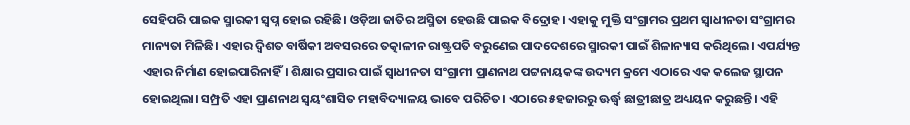ସେହିପରି ପାଇକ ସ୍ମାରକୀ ସ୍ବପ୍ନ ହୋଇ ରହିଛି। ଓଡ଼ିଆ ଜାତିର ଅସ୍ମିତା ହେଉଛି ପାଇକ ବିଦ୍ରୋହ। ଏହାକୁ ମୁକ୍ତି ସଂଗ୍ରାମର ପ୍ରଥମ ସ୍ବାଧୀନତା ସଂଗ୍ରାମର ମାନ୍ୟତା ମିଳିଛି। ଏହାର ଦ୍ୱିଶତ ବାର୍ଷିକୀ ଅବସରରେ ତତ୍କାଳୀନ ରାଷ୍ଟ୍ରପତି ବରୁଣେଇ ପାଦଦେଶରେ ସ୍ମାରକୀ ପାଇଁ ଶିଳାନ୍ୟାସ କରିଥିଲେ। ଏପର୍ଯ୍ୟନ୍ତ ଏହାର ନିର୍ମାଣ ହୋଇପାରିନାହିଁ। ଶିକ୍ଷାର ପ୍ରସାର ପାଇଁ ସ୍ବାଧୀନତା ସଂଗ୍ରାମୀ ପ୍ରାଣନାଥ ପଟ୍ଟନାୟକଙ୍କ ଉଦ୍ୟମ କ୍ରମେ ଏଠାରେ ଏକ କଲେଜ ସ୍ଥାପନ ହୋଇଥିଲା। ସମ୍ପ୍ରତି ଏହା ପ୍ରାଣନାଥ ସ୍ବୟଂଶାସିତ ମହାବିଦ୍ୟାଳୟ ଭାବେ ପରିଚିତ। ଏଠାରେ ୫ହଜାରରୁ ଊର୍ଦ୍ଧ୍ୱ ଛାତ୍ରୀଛାତ୍ର ଅଧ୍ୟୟନ କରୁଛନ୍ତି। ଏହି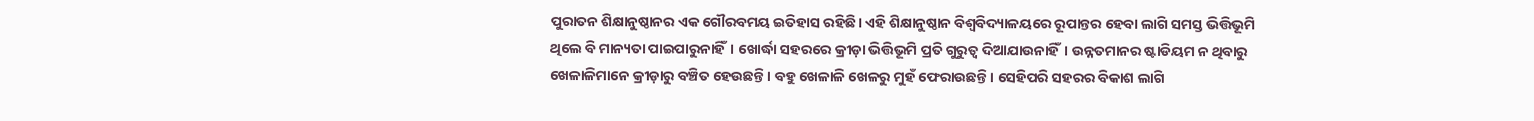ପୁରାତନ ଶିକ୍ଷାନୁଷ୍ଠାନର ଏକ ଗୌରବମୟ ଇତିହାସ ରହିଛି। ଏହି ଶିକ୍ଷାନୁଷ୍ଠାନ ବିଶ୍ୱବିଦ୍ୟାଳୟରେ ରୂପାନ୍ତର ହେବା ଲାଗି ସମସ୍ତ ଭିତ୍ତିଭୂମି ଥିଲେ ବି ମାନ୍ୟତା ପାଇପାରୁନାହିଁ। ଖୋର୍ଦ୍ଧା ସହରରେ କ୍ରୀଡ଼ା ଭିତ୍ତିଭୂମି ପ୍ରତି ଗୁରୁତ୍ୱ ଦିଆଯାଉନାହିଁ। ଉନ୍ନତମାନର ଷ୍ଟାଡିୟମ ନ ଥିବାରୁ ଖେଳାଳିମାନେ କ୍ରୀଡ଼ାରୁ ବଞ୍ଚିତ ହେଉଛନ୍ତି। ବହୁ ଖେଳାଳି ଖେଳରୁ ମୁହଁ ଫେରାଉଛନ୍ତି। ସେହିପରି ସହରର ବିକାଶ ଲାଗି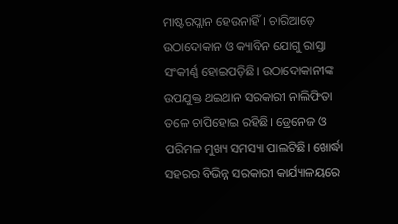ମାଷ୍ଟରପ୍ଲାନ ହେଉନାହିଁ। ଚାରିଆଡ଼େ ଉଠାଦୋକାନ ଓ କ୍ୟାବିନ ଯୋଗୁ ରାସ୍ତା ସଂକୀର୍ଣ୍ଣ ହୋଇପଡ଼ିଛି। ଉଠାଦୋକାନୀଙ୍କ ଉପଯୁକ୍ତ ଥଇଥାନ ସରକାରୀ ନାଲିଫିତା ତଳେ ଚାପିହୋଇ ରହିଛି। ଡ୍ରେନେଜ ଓ ପରିମଳ ମୁଖ୍ୟ ସମସ୍ୟା ପାଲଟିଛି। ଖୋର୍ଦ୍ଧା ସହରର ବିଭିନ୍ନ ସରକାରୀ କାର୍ଯ୍ୟାଳୟରେ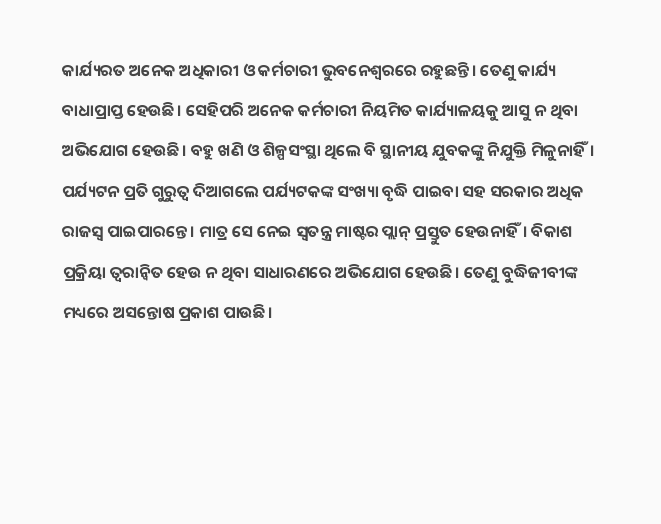କାର୍ଯ୍ୟରତ ଅନେକ ଅଧିକାରୀ ଓ କର୍ମଚାରୀ ଭୁବନେଶ୍ୱରରେ ରହୁଛନ୍ତି। ତେଣୁ କାର୍ଯ୍ୟ ବାଧାପ୍ରାପ୍ତ ହେଉଛି। ସେହିପରି ଅନେକ କର୍ମଚାରୀ ନିୟମିତ କାର୍ଯ୍ୟାଳୟକୁ ଆସୁ ନ ଥିବା ଅଭିଯୋଗ ହେଉଛି। ବହୁ ଖଣି ଓ ଶିଳ୍ପସଂସ୍ଥା ଥିଲେ ବି ସ୍ଥାନୀୟ ଯୁବକଙ୍କୁ ନିଯୁକ୍ତି ମିଳୁନାହିଁ। ପର୍ଯ୍ୟଟନ ପ୍ରତି ଗୁରୁତ୍ୱ ଦିଆଗଲେ ପର୍ଯ୍ୟଟକଙ୍କ ସଂଖ୍ୟା ବୃଦ୍ଧି ପାଇବା ସହ ସରକାର ଅଧିକ ରାଜସ୍ବ ପାଇପାରନ୍ତେ। ମାତ୍ର ସେ ନେଇ ସ୍ବତନ୍ତ୍ର ମାଷ୍ଟର ପ୍ଲାନ୍ ପ୍ରସ୍ତୁତ ହେଉନାହିଁ। ବିକାଶ ପ୍ରକ୍ରିୟା ତ୍ୱରାନ୍ବିତ ହେଉ ନ ଥିବା ସାଧାରଣରେ ଅଭିଯୋଗ ହେଉଛି। ତେଣୁ ବୁଦ୍ଧିଜୀବୀଙ୍କ ମଧ୍ୟରେ ଅସନ୍ତୋଷ ପ୍ରକାଶ ପାଉଛି।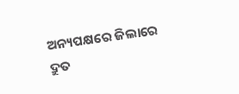ଅନ୍ୟପକ୍ଷରେ ଜିଲାରେ ଦ୍ରୁତ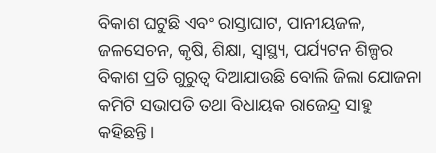ବିକାଶ ଘଟୁଛି ଏବଂ ରାସ୍ତାଘାଟ, ପାନୀୟଜଳ, ଜଳସେଚନ, କୃଷି, ଶିକ୍ଷା, ସ୍ବାସ୍ଥ୍ୟ, ପର୍ଯ୍ୟଟନ ଶିଳ୍ପର ବିକାଶ ପ୍ରତି ଗୁରୁତ୍ୱ ଦିଆଯାଉଛି ବୋଲି ଜିଲା ଯୋଜନା କମିଟି ସଭାପତି ତଥା ବିଧାୟକ ରାଜେନ୍ଦ୍ର ସାହୁ କହିଛନ୍ତି।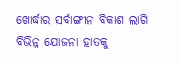ଖୋର୍ଦ୍ଧାର ସର୍ବାଙ୍ଗୀନ ବିକାଶ ଲାଗି ବିଭିନ୍ନ ଯୋଜନା ହାତକୁ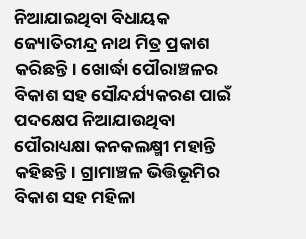ନିଆଯାଇଥିବା ବିଧାୟକ ଜ୍ୟୋତିରୀନ୍ଦ୍ର ନାଥ ମିତ୍ର ପ୍ରକାଶ କରିଛନ୍ତି। ଖୋର୍ଦ୍ଧା ପୌରାଞ୍ଚଳର ବିକାଶ ସହ ସୌନ୍ଦର୍ଯ୍ୟକରଣ ପାଇଁ ପଦକ୍ଷେପ ନିଆଯାଉଥିବା ପୌରାଧ୍ୟକ୍ଷା କନକଲକ୍ଷ୍ମୀ ମହାନ୍ତି କହିଛନ୍ତି। ଗ୍ରାମାଞ୍ଚଳ ଭିତ୍ତିଭୂମିର ବିକାଶ ସହ ମହିଳା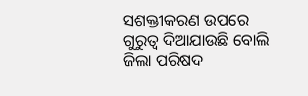ସଶକ୍ତୀକରଣ ଉପରେ ଗୁରୁତ୍ୱ ଦିଆଯାଉଛି ବୋଲି ଜିଲା ପରିଷଦ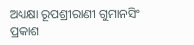ଅଧ୍ୟକ୍ଷା ରୂପଶ୍ରୀରାଣୀ ଗୁମାନସିଂ ପ୍ରକାଶ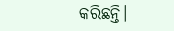କରିଛନ୍ତି।